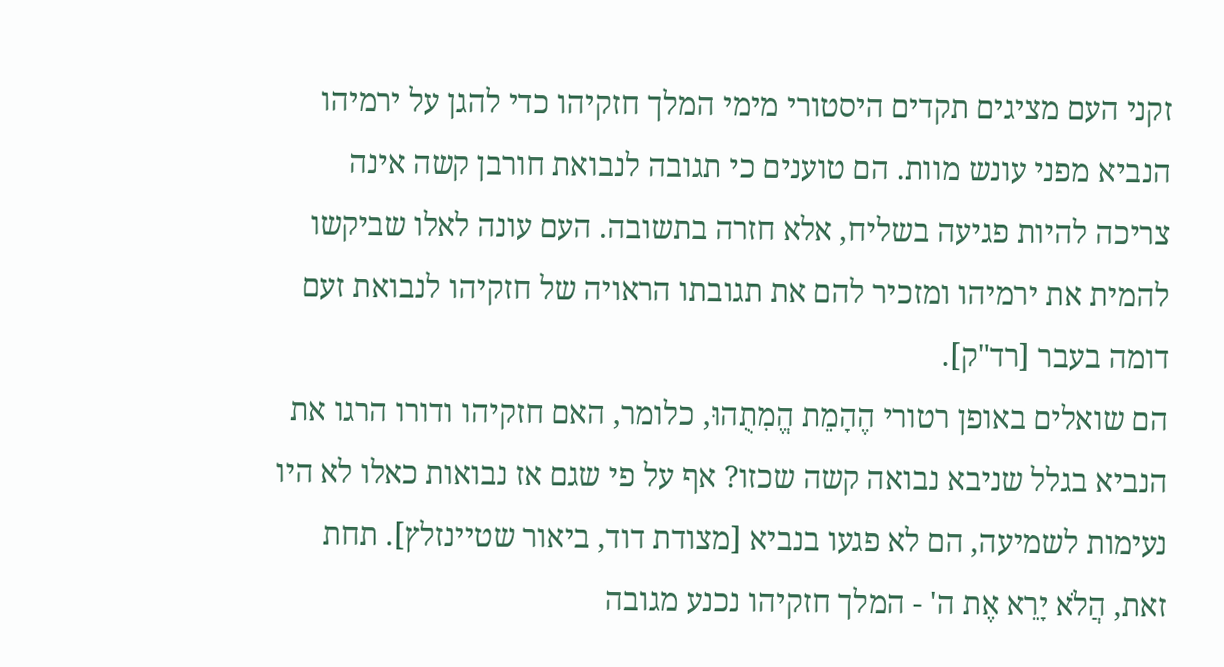זקני העם מציגים תקדים היסטורי מימי המלך חזקיהו כדי להגן על ירמיהו הנביא מפני עונש מוות. הם טוענים כי תגובה לנבואת חורבן קשה אינה צריכה להיות פגיעה בשליח, אלא חזרה בתשובה. העם עונה לאלו שביקשו להמית את ירמיהו ומזכיר להם את תגובתו הראויה של חזקיהו לנבואת זעם דומה בעבר [רד"ק].
הם שואלים באופן רטורי הֶהָמֵת הֱמִתֻהוּ, כלומר, האם חזקיהו ודורו הרגו את הנביא בגלל שניבא נבואה קשה שכזו? אף על פי שגם אז נבואות כאלו לא היו נעימות לשמיעה, הם לא פגעו בנביא [מצודת דוד, ביאור שטיינזלץ]. תחת זאת, הֲלֹא יָרֵא אֶת ה' - המלך חזקיהו נכנע מגובה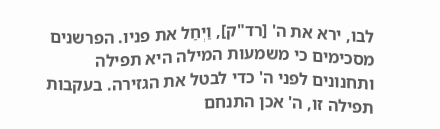לבו, ירא את ה' [רד"ק], וַיְחַל את פניו. הפרשנים מסכימים כי משמעות המילה היא תפילה ותחנונים לפני ה' כדי לבטל את הגזירה. בעקבות תפילה זו, ה' אכן התנחם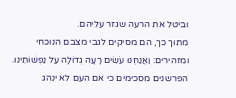וביטל את הרעה שגזר עליהם.
מתוך כך, הם מסיקים לגבי מצבם הנוכחי ומזהירים: וַאֲנַחְנוּ עֹשִׂים רָעָה גְדוֹלָה עַל נַפְשׁוֹתֵינוּ. הפרשנים מסכימים כי אם העם לא ינהג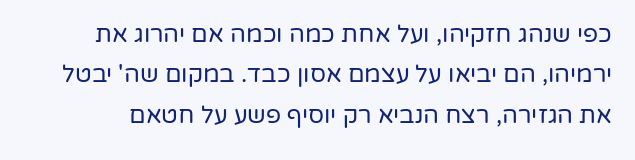כפי שנהג חזקיהו, ועל אחת כמה וכמה אם יהרוג את ירמיהו, הם יביאו על עצמם אסון כבד. במקום שה' יבטל את הגזירה, רצח הנביא רק יוסיף פשע על חטאם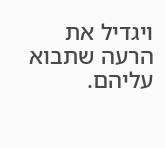ויגדיל את הרעה שתבוא עליהם.